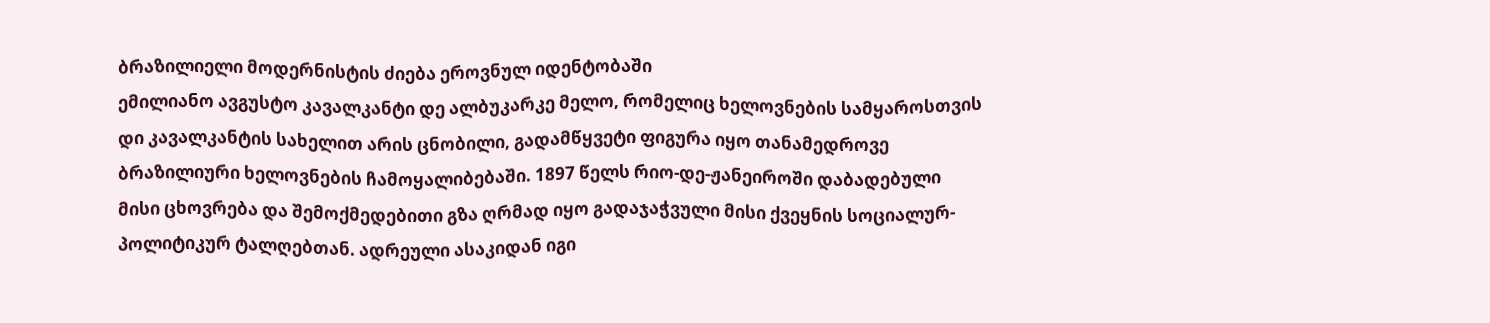ბრაზილიელი მოდერნისტის ძიება ეროვნულ იდენტობაში
ემილიანო ავგუსტო კავალკანტი დე ალბუკარკე მელო, რომელიც ხელოვნების სამყაროსთვის დი კავალკანტის სახელით არის ცნობილი, გადამწყვეტი ფიგურა იყო თანამედროვე ბრაზილიური ხელოვნების ჩამოყალიბებაში. 1897 წელს რიო-დე-ჟანეიროში დაბადებული მისი ცხოვრება და შემოქმედებითი გზა ღრმად იყო გადაჯაჭვული მისი ქვეყნის სოციალურ-პოლიტიკურ ტალღებთან. ადრეული ასაკიდან იგი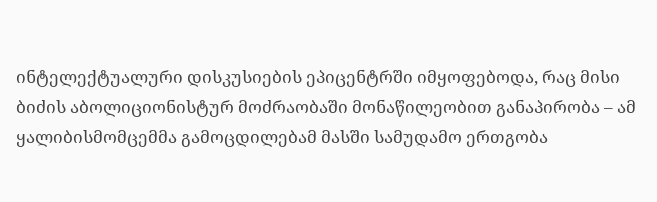ინტელექტუალური დისკუსიების ეპიცენტრში იმყოფებოდა, რაც მისი ბიძის აბოლიციონისტურ მოძრაობაში მონაწილეობით განაპირობა – ამ ყალიბისმომცემმა გამოცდილებამ მასში სამუდამო ერთგობა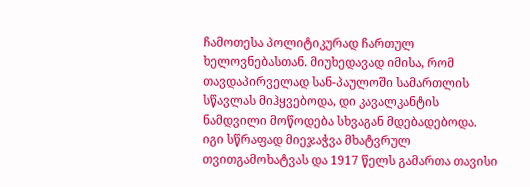ჩამოთესა პოლიტიკურად ჩართულ ხელოვნებასთან. მიუხედავად იმისა, რომ თავდაპირველად სან-პაულოში სამართლის სწავლას მიჰყვებოდა, დი კავალკანტის ნამდვილი მოწოდება სხვაგან მდებადებოდა. იგი სწრაფად მიეჯაჭვა მხატვრულ თვითგამოხატვას და 1917 წელს გამართა თავისი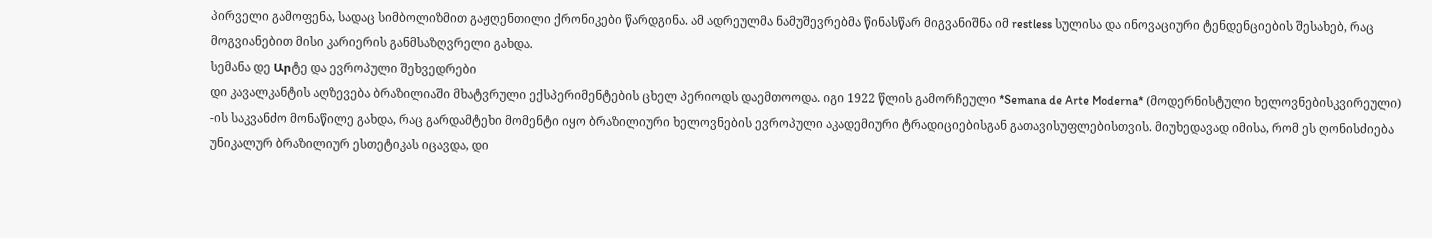პირველი გამოფენა, სადაც სიმბოლიზმით გაჟღენთილი ქრონიკები წარდგინა. ამ ადრეულმა ნამუშევრებმა წინასწარ მიგვანიშნა იმ restless სულისა და ინოვაციური ტენდენციების შესახებ, რაც მოგვიანებით მისი კარიერის განმსაზღვრელი გახდა.
სემანა დე Արტე და ევროპული შეხვედრები
დი კავალკანტის აღზევება ბრაზილიაში მხატვრული ექსპერიმენტების ცხელ პერიოდს დაემთოოდა. იგი 1922 წლის გამორჩეული *Semana de Arte Moderna* (მოდერნისტული ხელოვნებისკვირეული) -ის საკვანძო მონაწილე გახდა, რაც გარდამტეხი მომენტი იყო ბრაზილიური ხელოვნების ევროპული აკადემიური ტრადიციებისგან გათავისუფლებისთვის. მიუხედავად იმისა, რომ ეს ღონისძიება უნიკალურ ბრაზილიურ ესთეტიკას იცავდა, დი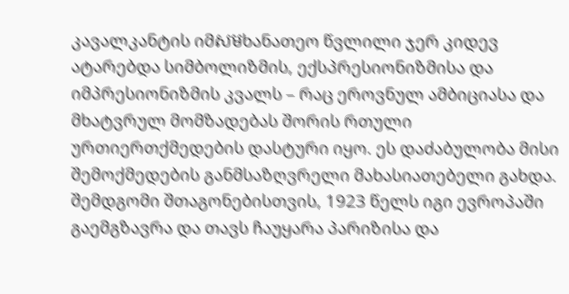კავალკანტის იმសមხანათეო წვლილი ჯერ კიდევ ატარებდა სიმბოლიზმის, ექსპრესიონიზმისა და იმპრესიონიზმის კვალს – რაც ეროვნულ ამბიციასა და მხატვრულ მომზადებას შორის რთული ურთიერთქმედების დასტური იყო. ეს დაძაბულობა მისი შემოქმედების განმსაზღვრელი მახასიათებელი გახდა. შემდგომი შთაგონებისთვის, 1923 წელს იგი ევროპაში გაემგზავრა და თავს ჩაუყარა პარიზისა და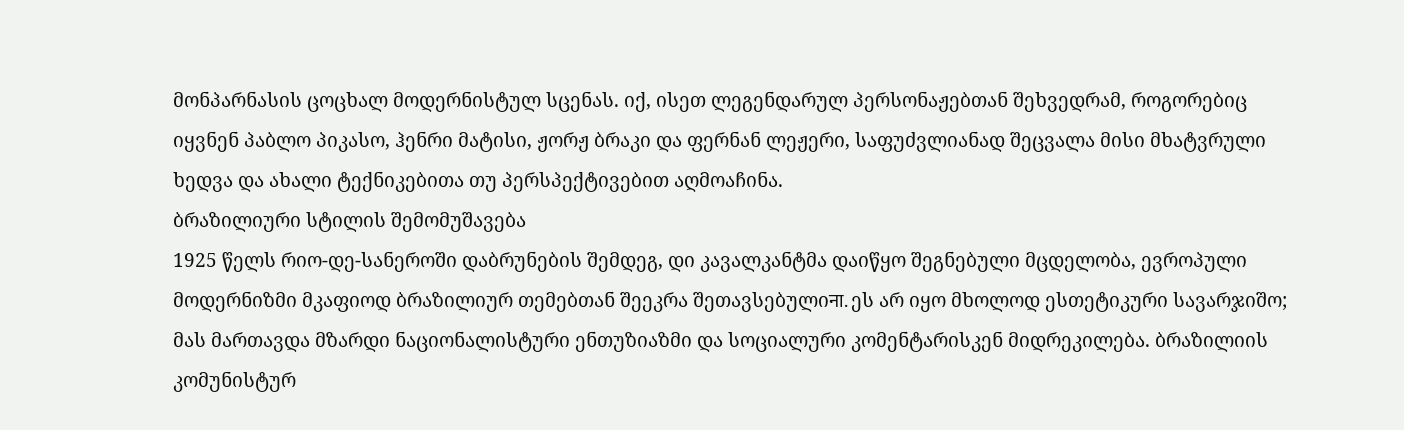მონპარნასის ცოცხალ მოდერნისტულ სცენას. იქ, ისეთ ლეგენდარულ პერსონაჟებთან შეხვედრამ, როგორებიც იყვნენ პაბლო პიკასო, ჰენრი მატისი, ჟორჟ ბრაკი და ფერნან ლეჟერი, საფუძვლიანად შეცვალა მისი მხატვრული ხედვა და ახალი ტექნიკებითა თუ პერსპექტივებით აღმოაჩინა.
ბრაზილიური სტილის შემომუშავება
1925 წელს რიო-დე-სანეროში დაბრუნების შემდეგ, დი კავალკანტმა დაიწყო შეგნებული მცდელობა, ევროპული მოდერნიზმი მკაფიოდ ბრაზილიურ თემებთან შეეკრა შეთავსებულიना. ეს არ იყო მხოლოდ ესთეტიკური სავარჯიშო; მას მართავდა მზარდი ნაციონალისტური ენთუზიაზმი და სოციალური კომენტარისკენ მიდრეკილება. ბრაზილიის კომუნისტურ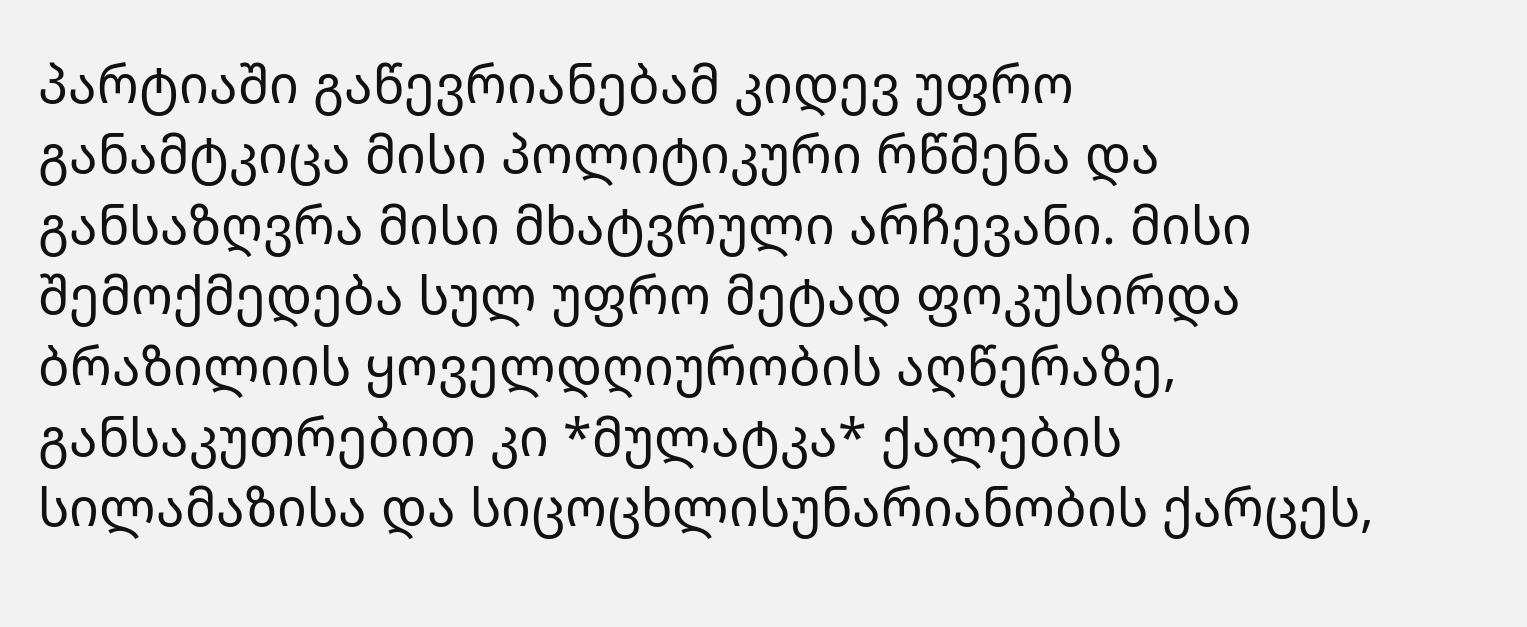პარტიაში გაწევრიანებამ კიდევ უფრო განამტკიცა მისი პოლიტიკური რწმენა და განსაზღვრა მისი მხატვრული არჩევანი. მისი შემოქმედება სულ უფრო მეტად ფოკუსირდა ბრაზილიის ყოველდღიურობის აღწერაზე, განსაკუთრებით კი *მულატკა* ქალების სილამაზისა და სიცოცხლისუნარიანობის ქარცეს,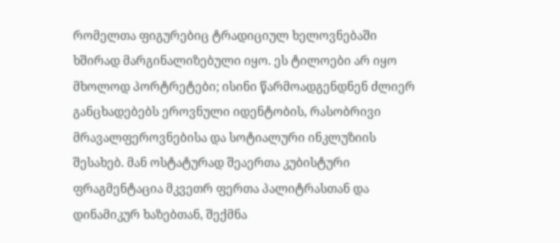რომელთა ფიგურებიც ტრადიციულ ხელოვნებაში ხშირად მარგინალიზებული იყო. ეს ტილოები არ იყო მხოლოდ პორტრეტები; ისინი წარმოადგენდნენ ძლიერ განცხადებებს ეროვნული იდენტობის, რასობრივი მრავალფეროვნებისა და სოტიალური ინკლუზიის შესახებ. მან ოსტატურად შეაერთა კუბისტური ფრაგმენტაცია მკვეთრ ფერთა პალიტრასთან და დინამიკურ ხაზებთან, შექმნა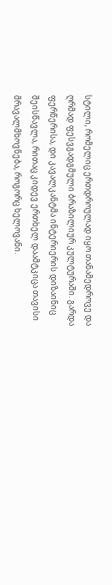სტილი, რომელიც ერთდროულად იყო თანამედროვე და ღრმად ფესვგადგმული ბრაზილიურ კულტურაში. გარდა ფერწერისა, დი კავალკანტმა ინტერიერის დიზაინიც შეისწავლა, რითაც კიდევ ერთხელ დაამტკიცა თავისი მრავალმხოვნება, როგორც ხელოვანი.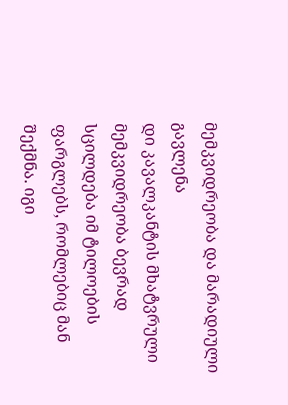მემკვიდრეობა და მარადიული გავლენა
დი კავალკანტის მხატვრული მემკვიდრეობა ბევრად სცილდება იმ ტილოების ფარგლებს, რომლებიც მან შექმნა. იგი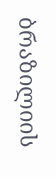ბრაზილიის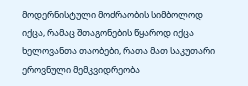მოდერნისტული მოძრაობის სიმბოლოდ იქცა, რამაც შთაგონების წყაროდ იქცა ხელოვანთა თაობები, რათა მათ საკუთარი ეროვნული მემკვიდრეობა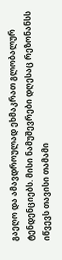გაეღო და ამავდროულად ეხმაკრათ გლობალურ ტენდენციებს. მისი ნამუშევრები დღესაც რეზონანსს იწვევს თავისი თამამი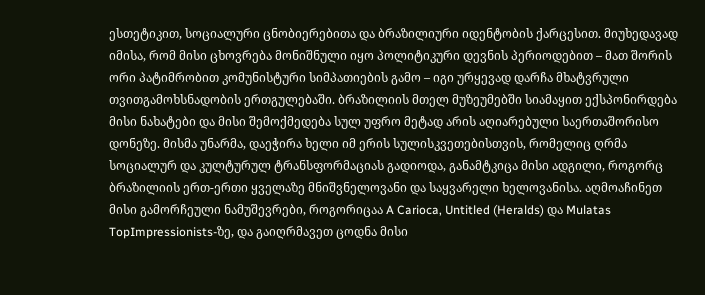ესთეტიკით, სოციალური ცნობიერებითა და ბრაზილიური იდენტობის ქარცესით. მიუხედავად იმისა, რომ მისი ცხოვრება მონიშნული იყო პოლიტიკური დევნის პერიოდებით – მათ შორის ორი პატიმრობით კომუნისტური სიმპათიების გამო – იგი ურყევად დარჩა მხატვრული თვითგამოხსნადობის ერთგულებაში. ბრაზილიის მთელ მუზეუმებში სიამაყით ექსპონირდება მისი ნახატები და მისი შემოქმედება სულ უფრო მეტად არის აღიარებული საერთაშორისო დონეზე. მისმა უნარმა, დაეჭირა ხელი იმ ერის სულისკვეთებისთვის, რომელიც ღრმა სოციალურ და კულტურულ ტრანსფორმაციას გადიოდა, განამტკიცა მისი ადგილი, როგორც ბრაზილიის ერთ-ერთი ყველაზე მნიშვნელოვანი და საყვარელი ხელოვანისა. აღმოაჩინეთ მისი გამორჩეული ნამუშევრები, როგორიცაა A Carioca, Untitled (Heralds) და Mulatas TopImpressionists-ზე, და გაიღრმავეთ ცოდნა მისი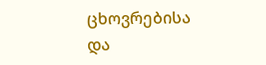ცხოვრებისა და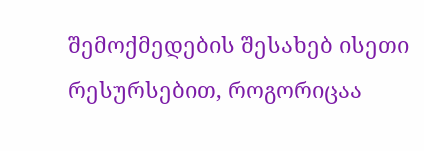შემოქმედების შესახებ ისეთი რესურსებით, როგორიცაა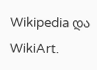Wikipedia და WikiArt.